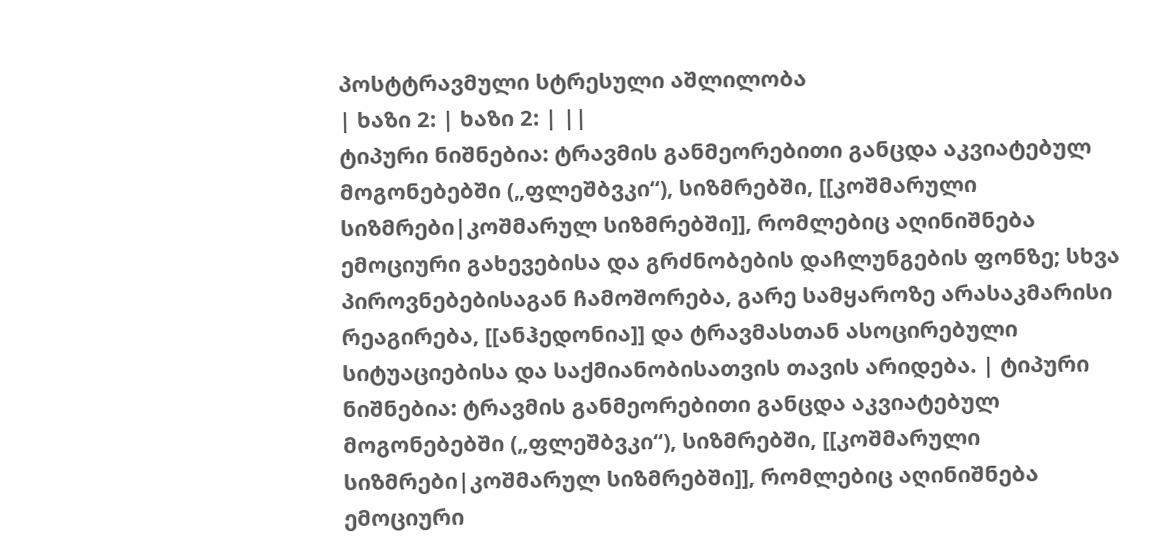პოსტტრავმული სტრესული აშლილობა
| ხაზი 2: | ხაზი 2: | ||
ტიპური ნიშნებია: ტრავმის განმეორებითი განცდა აკვიატებულ მოგონებებში („ფლეშბვკი“), სიზმრებში, [[კოშმარული სიზმრები|კოშმარულ სიზმრებში]], რომლებიც აღინიშნება ემოციური გახევებისა და გრძნობების დაჩლუნგების ფონზე; სხვა პიროვნებებისაგან ჩამოშორება, გარე სამყაროზე არასაკმარისი რეაგირება, [[ანჰედონია]] და ტრავმასთან ასოცირებული სიტუაციებისა და საქმიანობისათვის თავის არიდება. | ტიპური ნიშნებია: ტრავმის განმეორებითი განცდა აკვიატებულ მოგონებებში („ფლეშბვკი“), სიზმრებში, [[კოშმარული სიზმრები|კოშმარულ სიზმრებში]], რომლებიც აღინიშნება ემოციური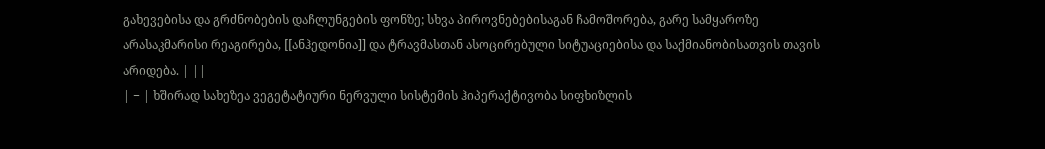გახევებისა და გრძნობების დაჩლუნგების ფონზე; სხვა პიროვნებებისაგან ჩამოშორება, გარე სამყაროზე არასაკმარისი რეაგირება, [[ანჰედონია]] და ტრავმასთან ასოცირებული სიტუაციებისა და საქმიანობისათვის თავის არიდება. | ||
| − | ხშირად სახეზეა ვეგეტატიური ნერვული სისტემის ჰიპერაქტივობა სიფხიზლის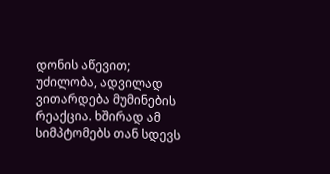დონის აწევით; უძილობა, ადვილად ვითარდება მუმინების რეაქცია. ხშირად ამ სიმპტომებს თან სდევს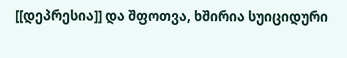[[დეპრესია]] და შფოთვა, ხშირია სუიციდური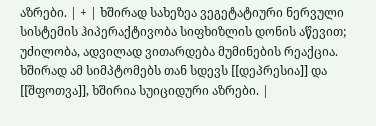აზრები. | + | ხშირად სახეზეა ვეგეტატიური ნერვული სისტემის ჰიპერაქტივობა სიფხიზლის დონის აწევით; უძილობა, ადვილად ვითარდება მუმინების რეაქცია. ხშირად ამ სიმპტომებს თან სდევს [[დეპრესია]] და [[შფოთვა]], ხშირია სუიციდური აზრები. |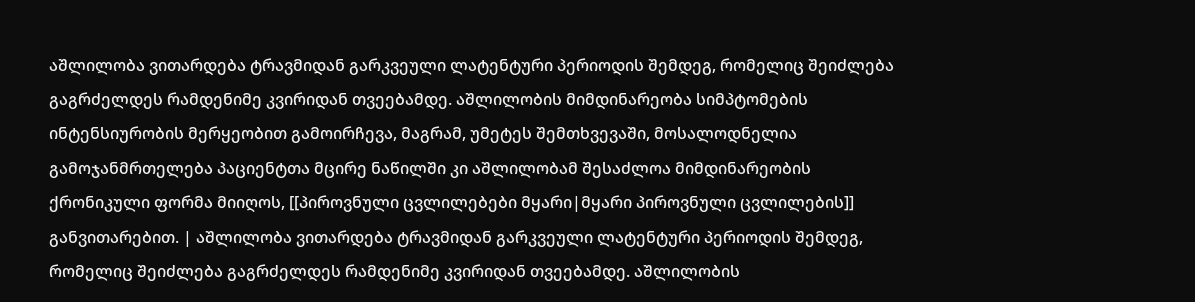აშლილობა ვითარდება ტრავმიდან გარკვეული ლატენტური პერიოდის შემდეგ, რომელიც შეიძლება გაგრძელდეს რამდენიმე კვირიდან თვეებამდე. აშლილობის მიმდინარეობა სიმპტომების ინტენსიურობის მერყეობით გამოირჩევა, მაგრამ, უმეტეს შემთხვევაში, მოსალოდნელია გამოჯანმრთელება პაციენტთა მცირე ნაწილში კი აშლილობამ შესაძლოა მიმდინარეობის ქრონიკული ფორმა მიიღოს, [[პიროვნული ცვლილებები მყარი|მყარი პიროვნული ცვლილების]] განვითარებით. | აშლილობა ვითარდება ტრავმიდან გარკვეული ლატენტური პერიოდის შემდეგ, რომელიც შეიძლება გაგრძელდეს რამდენიმე კვირიდან თვეებამდე. აშლილობის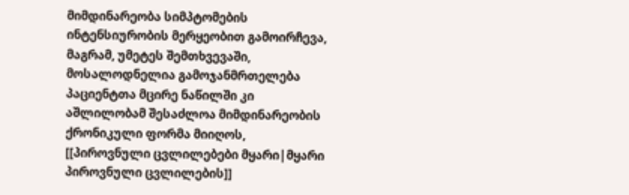მიმდინარეობა სიმპტომების ინტენსიურობის მერყეობით გამოირჩევა, მაგრამ, უმეტეს შემთხვევაში, მოსალოდნელია გამოჯანმრთელება პაციენტთა მცირე ნაწილში კი აშლილობამ შესაძლოა მიმდინარეობის ქრონიკული ფორმა მიიღოს, [[პიროვნული ცვლილებები მყარი|მყარი პიროვნული ცვლილების]]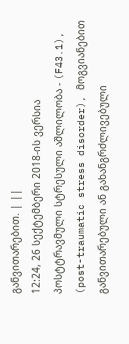განვითარებით. | ||
12:24, 26 სექტემბერი 2018-ის ვერსია
პოსტტრავმული სტრესული აშლილობა - (F43.1), (post-traumatic stress disorder), მოგვიანებით განვითარებული ან გახანგრძლივებული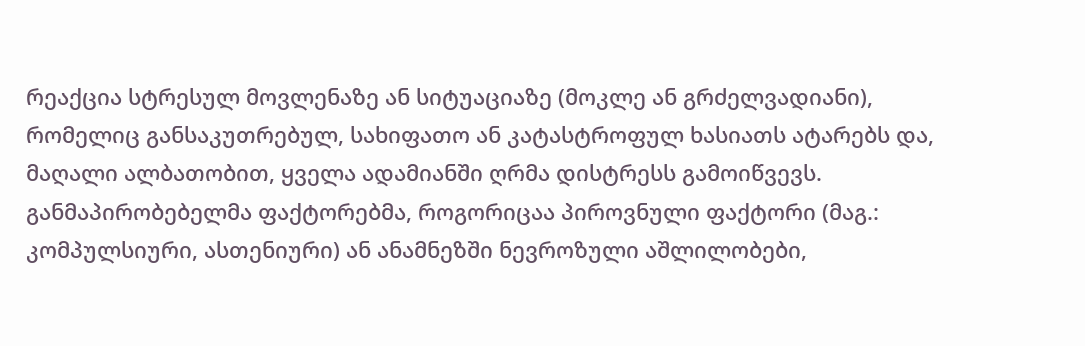რეაქცია სტრესულ მოვლენაზე ან სიტუაციაზე (მოკლე ან გრძელვადიანი), რომელიც განსაკუთრებულ, სახიფათო ან კატასტროფულ ხასიათს ატარებს და, მაღალი ალბათობით, ყველა ადამიანში ღრმა დისტრესს გამოიწვევს. განმაპირობებელმა ფაქტორებმა, როგორიცაა პიროვნული ფაქტორი (მაგ.: კომპულსიური, ასთენიური) ან ანამნეზში ნევროზული აშლილობები,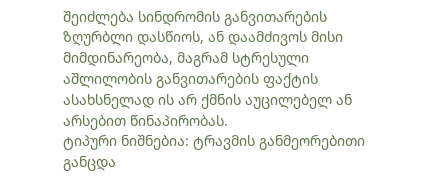შეიძლება სინდრომის განვითარების ზღურბლი დასწიოს, ან დაამძივოს მისი მიმდინარეობა, მაგრამ სტრესული აშლილობის განვითარების ფაქტის ასახსნელად ის არ ქმნის აუცილებელ ან არსებით წინაპირობას.
ტიპური ნიშნებია: ტრავმის განმეორებითი განცდა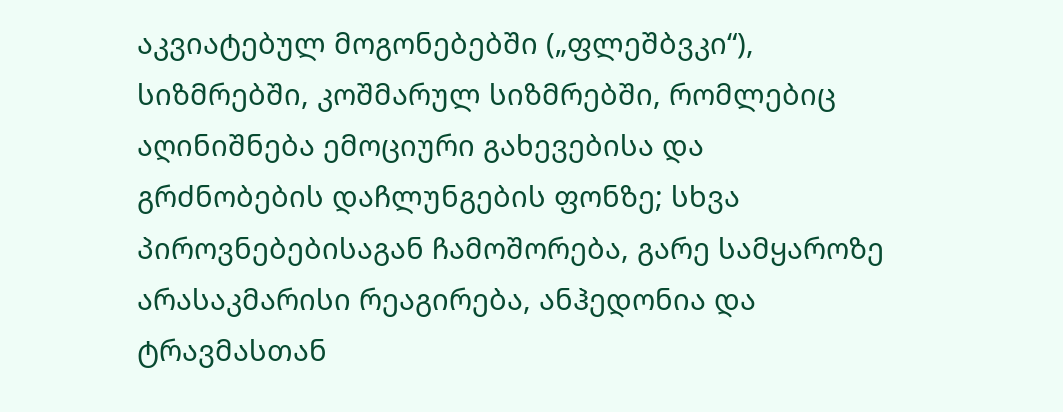აკვიატებულ მოგონებებში („ფლეშბვკი“), სიზმრებში, კოშმარულ სიზმრებში, რომლებიც აღინიშნება ემოციური გახევებისა და გრძნობების დაჩლუნგების ფონზე; სხვა პიროვნებებისაგან ჩამოშორება, გარე სამყაროზე არასაკმარისი რეაგირება, ანჰედონია და ტრავმასთან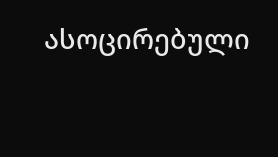ასოცირებული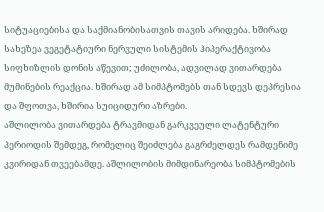სიტუაციებისა და საქმიანობისათვის თავის არიდება. ხშირად სახეზეა ვეგეტატიური ნერვული სისტემის ჰიპერაქტივობა სიფხიზლის დონის აწევით; უძილობა, ადვილად ვითარდება მუმინების რეაქცია. ხშირად ამ სიმპტომებს თან სდევს დეპრესია და შფოთვა, ხშირია სუიციდური აზრები.
აშლილობა ვითარდება ტრავმიდან გარკვეული ლატენტური პერიოდის შემდეგ, რომელიც შეიძლება გაგრძელდეს რამდენიმე კვირიდან თვეებამდე. აშლილობის მიმდინარეობა სიმპტომების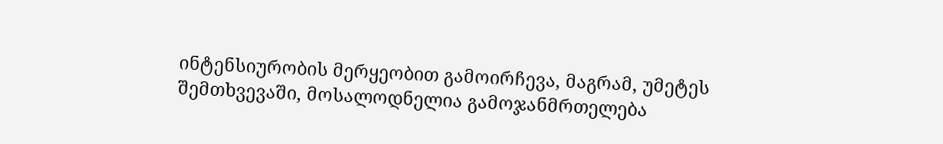ინტენსიურობის მერყეობით გამოირჩევა, მაგრამ, უმეტეს შემთხვევაში, მოსალოდნელია გამოჯანმრთელება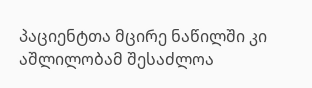პაციენტთა მცირე ნაწილში კი აშლილობამ შესაძლოა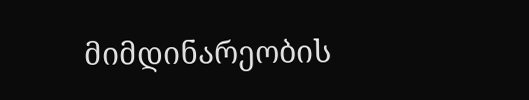მიმდინარეობის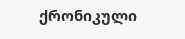ქრონიკული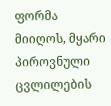ფორმა მიიღოს, მყარი პიროვნული ცვლილების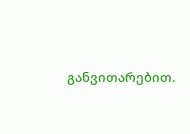განვითარებით.